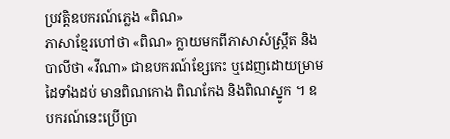ប្រវត្ដិឧបករណ៍ភ្លេង «ពិណ»
ភាសាខ្មែរហៅថា «ពិណ» ក្លាយមកពីភាសាសំស្ក្រឹត និងបាលីថា «វីណា» ជាឧបករណ៍ខ្សែកេះ ឬដេញដោយម្រាមដៃទាំងដប់ មានពិណកោង ពិណកែង និងពិណស្នូក ។ ឧបករណ៍នេះប្រើប្រា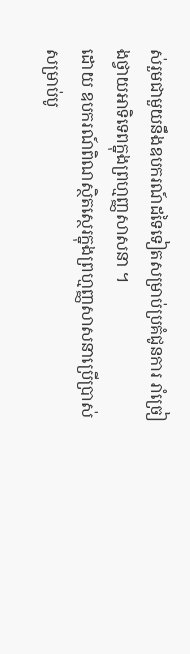ស់រួមជាមួយនឹងឧបករណ៍ដទៃទៀតសម្រាប់ប្រគំជូនការ រាំច្រៀងថ្វាយអាទិទេពក្នុងព្រហ្មញ្ញសាសនា ។
ដោយ ឧបករណ៍ពិណស្ថិតស្ថេរក្នុងព្រហ្មញ្ញសាសនាប្រើប្រាស់សម្រាប់បូ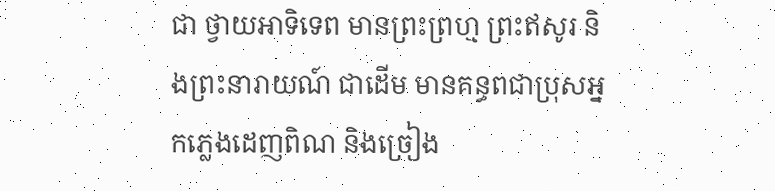ជា ថ្វាយអាទិទេព មានព្រះព្រហ្ម ព្រះឥសូរ និងព្រះនារាយណ៍ ជាដើម មានគន្ធពជាប្រុសអ្នកភ្លេងដេញពិណ និងច្រៀង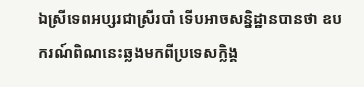ឯស្រីទេពអប្សរជាស្រីរបាំ ទើបអាចសន្និដ្ឋានបានថា ឧបករណ៍ពិណនេះឆ្លងមកពីប្រទេសក្លិង្គ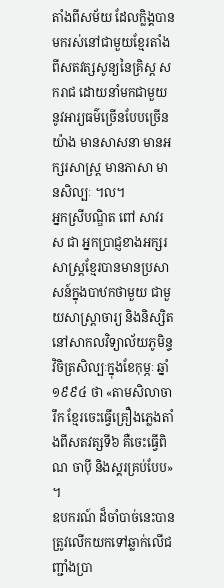តាំងពីសម័យ ដែលក្លិង្គបានមករស់នៅជាមួយខ្មែរតាំងពីសតវត្សសូន្យនៃគ្រិស្ដ សករាជ ដោយនាំមកជាមួយនូវអារ្យធម៌ច្រើនបែបច្រើនយ៉ាង មានសាសនា មានអក្សរសាស្ដ្រ មានភាសា មានសិល្បៈ ។ល។
អ្នកស្រីបណ្ឌិត ពៅ សាវរស ជា អ្នកប្រាជ្ញខាងអក្សរសាស្ដ្រខ្មែរបានមានប្រសាសន៍ក្នុងបាឋកថាមួយ ជាមួយសាស្ដ្រាចារ្យ និងនិស្សិតនៅសាកលវិទ្យាល័យភូមិន្ទវិចិត្រសិល្បៈក្នុងខែកុម្ភៈ ឆ្នាំ១៩៩៤ ថា «តាមសិលាចារឹក ខ្មែរចេះធ្វើគ្រឿងភ្លេងតាំងពីសតវត្សទី៦ គឺចេះធ្វើពិណ ចាប៉ី និងស្គរគ្រប់បែប» ។
ឧបករណ៍ ដ៏ចាំបាច់នេះបានត្រូវលើកយកទៅឆ្លាក់លើជញ្ជាំងប្រា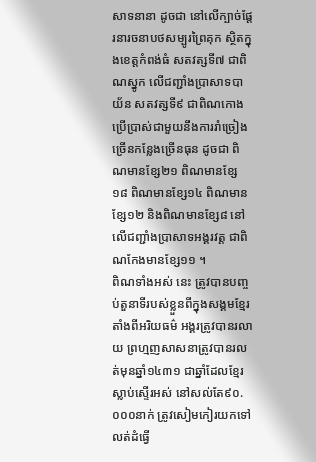សាទនានា ដូចជា នៅលើក្បាច់ផ្ដែរនារចនាបថសម្បូរព្រៃគុក ស្ថិតក្នុងខេត្តកំពង់ធំ សតវត្សទី៧ ជាពិណស្នូក លើជញ្ជាំងប្រាសាទបាយ័ន សតវត្សទី៩ ជាពិណកោង ប្រើប្រាស់ជាមួយនឹងការរាំច្រៀងច្រើនកន្លែងច្រើនធុន ដូចជា ពិណមានខ្សែ២១ ពិណមានខ្សែ១៨ ពិណមានខ្សែ១៤ ពិណមានខ្សែ១២ និងពិណមានខ្សែ៨ នៅលើជញ្ជាំងប្រាសាទអង្គរវត្ដ ជាពិណកែងមានខ្សែ១១ ។
ពិណទាំងអស់ នេះ ត្រូវបានបញ្ចប់តួនាទីរបស់ខ្លួនពីក្នុងសង្គមខ្មែរតាំងពីអរិយធម៌ អង្គរត្រូវបានរលាយ ព្រហ្មញសាសនាត្រូវបានរលត់មុនឆ្នាំ១៤៣១ ជាឆ្នាំដែលខ្មែរស្លាប់ស្ទើរអស់ នៅសល់តែ៩០.០០០នាក់ ត្រូវសៀមកៀរយកទៅលត់ដំធ្វើ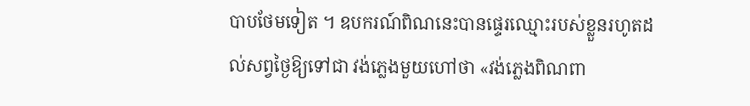បាបថែមទៀត ។ ឧបករណ៍ពិណនេះបានផ្ទេរឈ្មោះរបស់ខ្លួនរហូតដល់សព្វថ្ងៃឱ្យទៅជា វង់ភ្លេងមួយហៅថា «វង់ភ្លេងពិណពា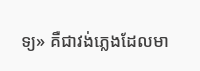ទ្យ» គឺជាវង់ភ្លេងដែលមា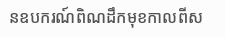នឧបករណ៍ពិណដឹកមុខកាលពីស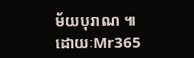ម័យបុរាណ ៕
ដោយៈMr365